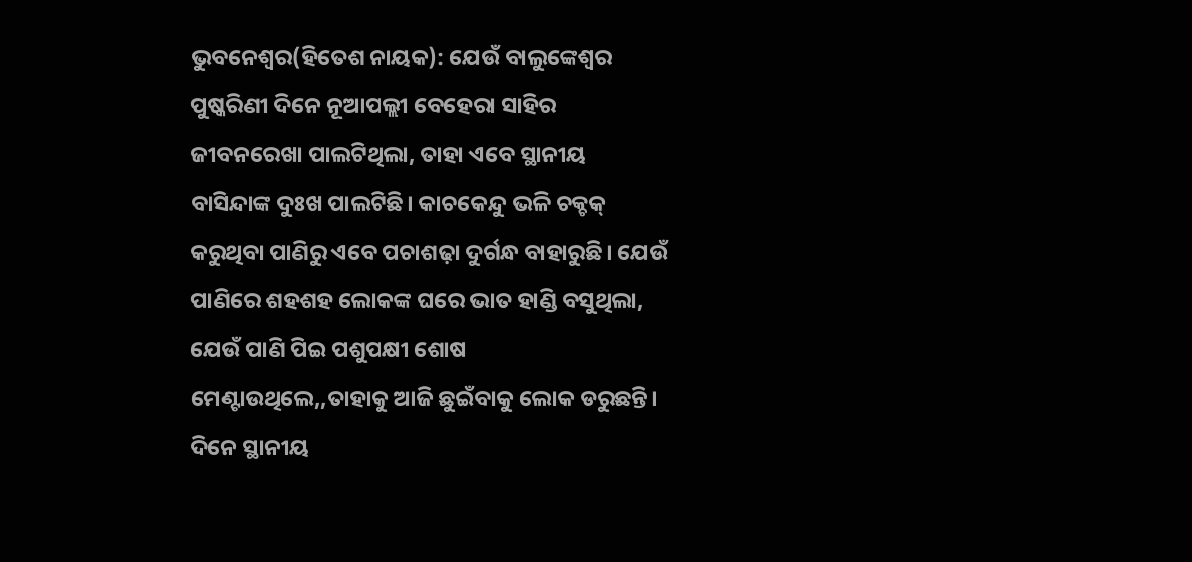ଭୁବନେଶ୍ୱର(ହିତେଶ ନାୟକ): ଯେଉଁ ବାଲୁଙ୍କେଶ୍ୱର ପୁଷ୍କରିଣୀ ଦିନେ ନୂଆପଲ୍ଲୀ ବେହେରା ସାହିର ଜୀବନରେଖା ପାଲଟିଥିଲା, ତାହା ଏବେ ସ୍ଥାନୀୟ ବାସିନ୍ଦାଙ୍କ ଦୁଃଖ ପାଲଟିଛି। କାଚକେନ୍ଦୁ ଭଳି ଚକ୍ଚକ୍ କରୁଥିବା ପାଣିରୁ ଏବେ ପଚାଶଢ଼ା ଦୁର୍ଗନ୍ଧ ବାହାରୁଛି। ଯେଉଁ ପାଣିରେ ଶହଶହ ଲୋକଙ୍କ ଘରେ ଭାତ ହାଣ୍ଡି ବସୁଥିଲା, ଯେଉଁ ପାଣି ପିଇ ପଶୁପକ୍ଷୀ ଶୋଷ ମେଣ୍ଟାଉଥିଲେ,,ତାହାକୁ ଆଜି ଛୁଇଁବାକୁ ଲୋକ ଡରୁଛନ୍ତି। ଦିନେ ସ୍ଥାନୀୟ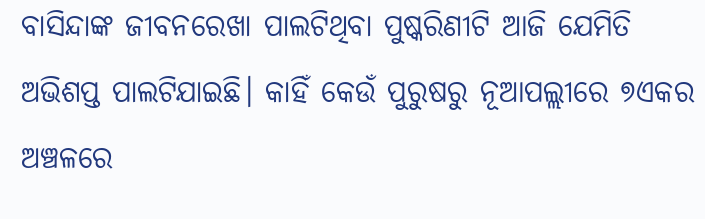ବାସିନ୍ଦାଙ୍କ ଜୀବନରେଖା ପାଲଟିଥିବା ପୁଷ୍କରିଣୀଟି ଆଜି ଯେମିତି ଅଭିଶପ୍ତ ପାଲଟିଯାଇଛି। କାହିଁ କେଉଁ ପୁରୁଷରୁ ନୂଆପଲ୍ଲୀରେ ୭ଏକର ଅଞ୍ଚଳରେ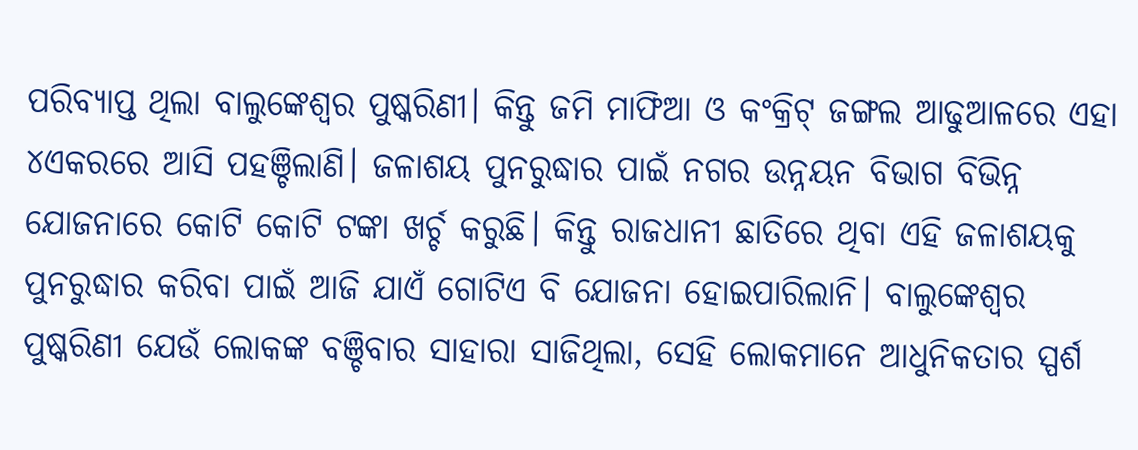ପରିବ୍ୟାପ୍ତ ଥିଲା ବାଲୁଙ୍କେଶ୍ୱର ପୁଷ୍କରିଣୀ। କିନ୍ତୁ ଜମି ମାଫିଆ ଓ କଂକ୍ରିଟ୍ ଜଙ୍ଗଲ ଆଢୁଆଳରେ ଏହା ୪ଏକରରେ ଆସି ପହଞ୍ଚିଲାଣି। ଜଳାଶୟ ପୁନରୁଦ୍ଧାର ପାଇଁ ନଗର ଉନ୍ନୟନ ବିଭାଗ ବିଭିନ୍ନ ଯୋଜନାରେ କୋଟି କୋଟି ଟଙ୍କା ଖର୍ଚ୍ଚ କରୁଛି। କିନ୍ତୁ ରାଜଧାନୀ ଛାତିରେ ଥିବା ଏହି ଜଳାଶୟକୁ ପୁନରୁଦ୍ଧାର କରିବା ପାଇଁ ଆଜି ଯାଏଁ ଗୋଟିଏ ବି ଯୋଜନା ହୋଇପାରିଲାନି। ବାଲୁଙ୍କେଶ୍ୱର ପୁଷ୍କରିଣୀ ଯେଉଁ ଲୋକଙ୍କ ବଞ୍ଚିବାର ସାହାରା ସାଜିଥିଲା, ସେହି ଲୋକମାନେ ଆଧୁନିକତାର ସ୍ପର୍ଶ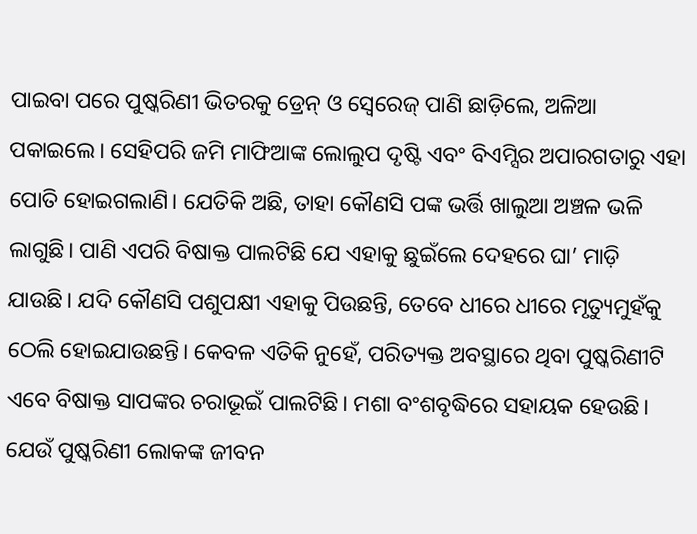ପାଇବା ପରେ ପୁଷ୍କରିଣୀ ଭିତରକୁ ଡ୍ରେନ୍ ଓ ସ୍ୱେରେଜ୍ ପାଣି ଛାଡ଼ିଲେ, ଅଳିଆ ପକାଇଲେ। ସେହିପରି ଜମି ମାଫିଆଙ୍କ ଲୋଲୁପ ଦୃଷ୍ଟି ଏବଂ ବିଏମ୍ସିର ଅପାରଗତାରୁ ଏହା ପୋତି ହୋଇଗଲାଣି। ଯେତିକି ଅଛି, ତାହା କୌଣସି ପଙ୍କ ଭର୍ତ୍ତି ଖାଲୁଆ ଅଞ୍ଚଳ ଭଳି ଲାଗୁଛି। ପାଣି ଏପରି ବିଷାକ୍ତ ପାଲଟିଛି ଯେ ଏହାକୁ ଛୁଇଁଲେ ଦେହରେ ଘା’ ମାଡ଼ି ଯାଉଛି। ଯଦି କୌଣସି ପଶୁପକ୍ଷୀ ଏହାକୁ ପିଉଛନ୍ତି, ତେବେ ଧୀରେ ଧୀରେ ମୃତ୍ୟୁମୁହଁକୁ ଠେଲି ହୋଇଯାଉଛନ୍ତି। କେବଳ ଏତିକି ନୁହେଁ, ପରିତ୍ୟକ୍ତ ଅବସ୍ଥାରେ ଥିବା ପୁଷ୍କରିଣୀଟି ଏବେ ବିଷାକ୍ତ ସାପଙ୍କର ଚରାଭୂଇଁ ପାଲଟିଛି। ମଶା ବଂଶବୃଦ୍ଧିରେ ସହାୟକ ହେଉଛି। ଯେଉଁ ପୁଷ୍କରିଣୀ ଲୋକଙ୍କ ଜୀବନ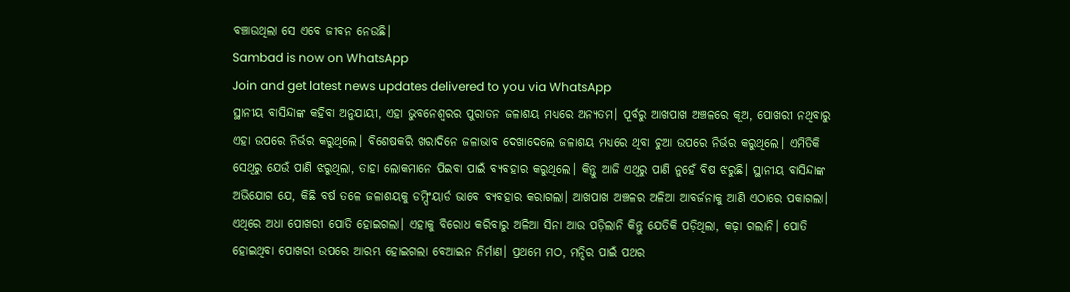ବଞ୍ଚାଉଥିଲା ସେ ଏବେ ଜୀବନ ନେଉଛି।
Sambad is now on WhatsApp
Join and get latest news updates delivered to you via WhatsApp
ସ୍ଥାନୀୟ ବାସିନ୍ଦାଙ୍କ କହିବା ଅନୁଯାୟୀ, ଏହା ଭୁବନେଶ୍ୱରର ପୁରାତନ ଜଳାଶୟ ମଧ୍ୟରେ ଅନ୍ୟତମ। ପୂର୍ବରୁ ଆଖପାଖ ଅଞ୍ଚଳରେ କୂଅ, ପୋଖରୀ ନଥିବାରୁ ଏହା ଉପରେ ନିର୍ଭର କରୁଥିଲେ। ବିଶେଷକରି ଖରାଦିନେ ଜଳାଭାବ ଦେଖାଦେଲେ ଜଳାଶୟ ମଧ୍ୟରେ ଥିବା ଚୁଆ ଉପରେ ନିର୍ଭର କରୁଥିଲେ। ଏମିତିକି ସେଥିରୁ ଯେଉଁ ପାଣି ଝରୁଥିଲା, ତାହା ଲୋକମାନେ ପିଇବା ପାଇଁ ବ୍ୟବହାର କରୁଥିଲେ। କିନ୍ତୁ ଆଜି ଏଥିରୁ ପାଣି ନୁହେଁ ବିଷ ଝରୁଛି। ସ୍ଥାନୀୟ ବାସିନ୍ଦାଙ୍କ ଅଭିଯୋଗ ଯେ, କିଛି ବର୍ଷ ତଳେ ଜଳାଶୟକୁ ଡମ୍ପିଂୟାର୍ଡ ଭାବେ ବ୍ୟବହାର କରାଗଲା। ଆଖପାଖ ଅଞ୍ଚଳର ଅଳିଆ ଆବର୍ଜନାକୁ ଆଣି ଏଠାରେ ପକାଗଲା। ଏଥିରେ ଅଧା ପୋଖରୀ ପୋତି ହୋଇଗଲା। ଏହାକୁ ବିରୋଧ କରିବାରୁ ଅଳିଆ ସିନା ଆଉ ପଡ଼ିଲାନି କିନ୍ତୁ ଯେତିକି ପଡ଼ିଥିଲା, କଢ଼ା ଗଲାନି। ପୋତି ହୋଇଥିବା ପୋଖରୀ ଉପରେ ଆରମ୍ଭ ହୋଇଗଲା ବେଆଇନ ନିର୍ମାଣ। ପ୍ରଥମେ ମଠ, ମନ୍ଦିର ପାଇଁ ପଥର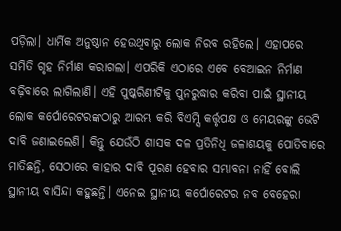ପଡ଼ିଲା। ଧାର୍ମିକ ଅନୁଷ୍ଠାନ ହେଉଥିବାରୁ ଲୋକ ନିରବ ରହିଲେ। ଏହାପରେ ସମିତି ଗୃହ ନିର୍ମାଣ କରାଗଲା। ଏପରିକି ଏଠାରେ ଏବେ ବେଆଇନ ନିର୍ମାଣ ବଢ଼ିବାରେ ଲାଗିଲାଣି। ଏହି ପୁଷ୍କରିଣୀଟିକୁ ପୁନରୁଦ୍ଧାର କରିବା ପାଇଁ ସ୍ଥାନୀୟ ଲୋକ କର୍ପୋରେଟରଙ୍କଠାରୁ ଆରମ୍ଭ କରି ବିଏମ୍ସି କର୍ତ୍ତୃପକ୍ଷ ଓ ମେୟରଙ୍କୁ ଭେଟି ଦାବି ଜଣାଇଲେଣି। କିନ୍ତୁ ଯେଉଁଠି ଶାସକ ଦଳ ପ୍ରତିନିଧି ଜଳାଶୟକୁ ପୋତିବାରେ ମାତିଛନ୍ତି, ସେଠାରେ କାହାର ଦାବି ପୂରଣ ହେବାର ସମ୍ଭାବନା ନାହିଁ ବୋଲି ସ୍ଥାନୀୟ ବାସିନ୍ଦା କହୁଛନ୍ତି। ଏନେଇ ସ୍ଥାନୀୟ କର୍ପୋରେଟର ନବ ବେହେରା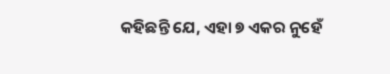କହିଛନ୍ତି ଯେ, ଏହା ୭ ଏକର ନୁହେଁ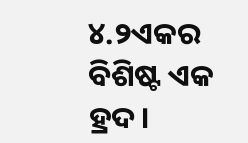୪.୨ଏକର ବିଶିଷ୍ଟ ଏକ ହ୍ରଦ।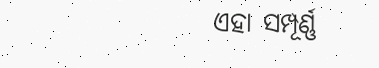ଏହା ସମ୍ପୂର୍ଣ୍ଣ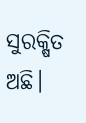ସୁରକ୍ଷିତ ଅଛି।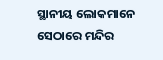ସ୍ଥାନୀୟ ଲୋକମାନେ ସେଠାରେ ମନ୍ଦିର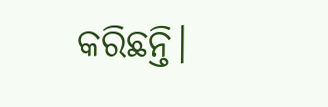କରିଛନ୍ତି।